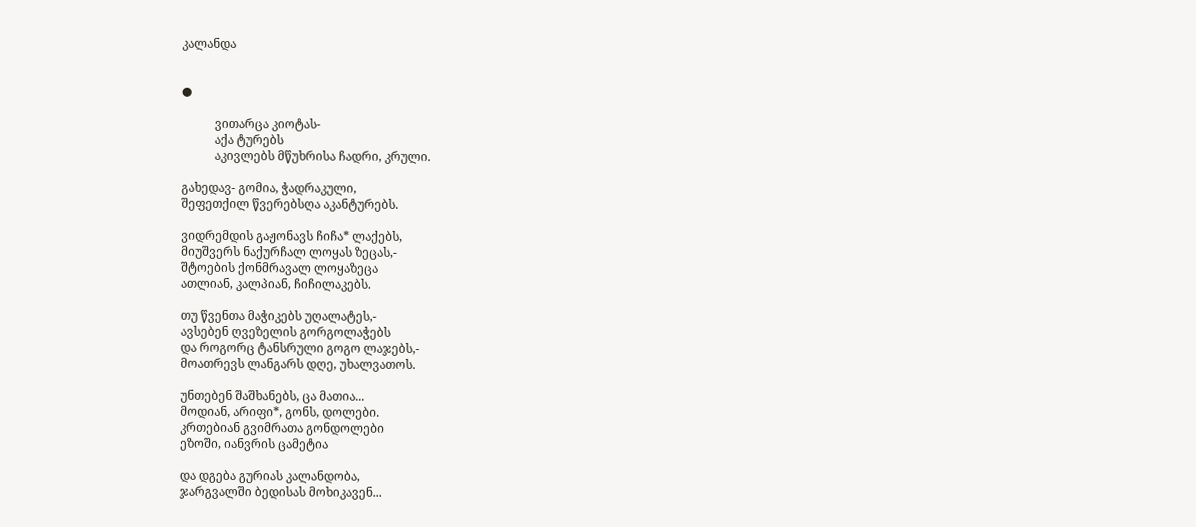კალანდა


●

           ვითარცა კიოტას-
           აქა ტურებს
           აკივლებს მწუხრისა ჩადრი, კრული.

გახედავ- გომია, ჭადრაკული,
შეფეთქილ წვერებსღა აკანტურებს.

ვიდრემდის გაჟონავს ჩიჩა* ლაქებს,
მიუშვერს ნაქურჩალ ლოყას ზეცას,-
შტოების ქონმრავალ ლოყაზეცა
ათლიან, კალპიან, ჩიჩილაკებს.

თუ წვენთა მაჭიკებს უღალატეს,-
ავსებენ ღვეზელის გორგოლაჭებს
და როგორც ტანსრული გოგო ლაჯებს,-
მოათრევს ლანგარს დღე, უხალვათოს.

უნთებენ შაშხანებს, ცა მათია...
მოდიან, არიფი*, გონს, დოლები.
კრთებიან გვიმრათა გონდოლები
ეზოში, იანვრის ცამეტია

და დგება გურიას კალანდობა,
ჯარგვალში ბედისას მოხიკავენ...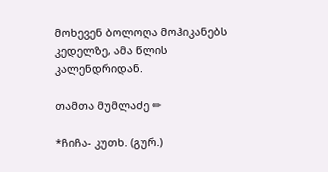მოხევენ ბოლოღა მოჰიკანებს
კედელზე, ამა წლის კალენდრიდან.

თამთა მუმლაძე ✏

*ჩიჩა- კუთხ. (გურ.)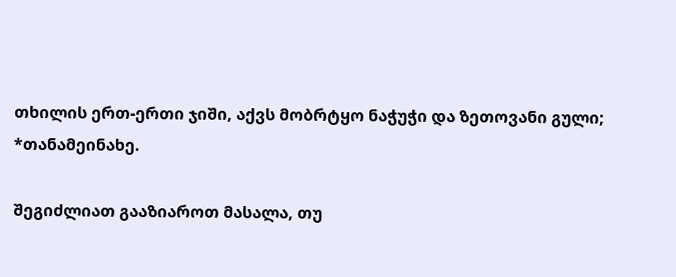თხილის ერთ-ერთი ჯიში, აქვს მობრტყო ნაჭუჭი და ზეთოვანი გული;
*თანამეინახე.

შეგიძლიათ გააზიაროთ მასალა, თუ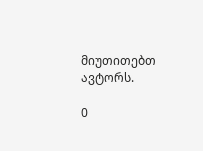მიუთითებთ ავტორს.

0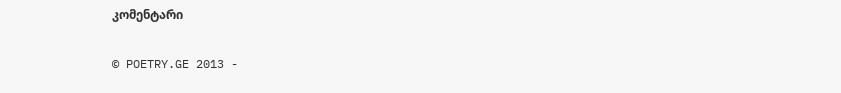კომენტარი

© POETRY.GE 2013 -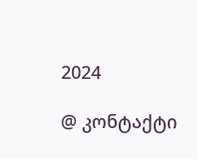2024

@ კონტაქტი